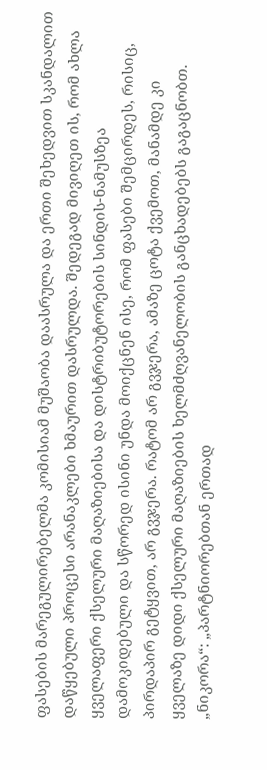ფასების მარეგულირებელმა კომისიამ მუშაობა დაასრულა და ერთი შეხედვით სკანდალით დაწყებული პროცესი არანაკლები ხმაურით დასრულდა. შედეგად მივიღეთ ის, რომ ახლა ყველაფერი ქსელური მაღაზიებისა და დისტრიბუტორების სინდის-ნამუსზეა დამოკიდებული და სწორედ ისინი უნდა მოიქცნენ ისე, რომ ფასები შემცირდეს, რისიც, პირდაპირ გეტყვით, არ გვჯერა. რატომ არ გვჯერა, ამაზე ცოტა ქვემოთ, მანამდე კი ყველაზე დიდი ქსელური მაღაზიების ხელმძღვანელობის განცხადებებს გაგაცნობთ.
„ნიკორა“: „პარტნიორებთან ერთად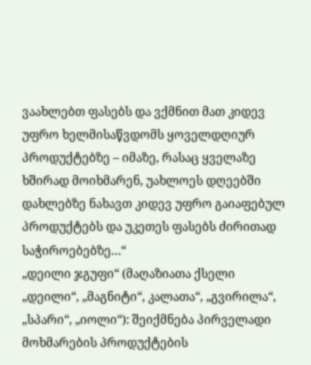ვაახლებთ ფასებს და ვქმნით მათ კიდევ უფრო ხელმისაწვდომს ყოველდღიურ პროდუქტებზე – იმაზე, რასაც ყველაზე ხშირად მოიხმარენ, უახლოეს დღეებში დახლებზე ნახავთ კიდევ უფრო გაიაფებულ პროდუქტებს და უკეთეს ფასებს ძირითად საჭიროებებზე…“
„დეილი ჯგუფი“ (მაღაზიათა ქსელი „დეილი“, „მაგნიტი“, კალათა“, „გვირილა“, „სპარი“, „იოლი“): შეიქმნება პირველადი მოხმარების პროდუქტების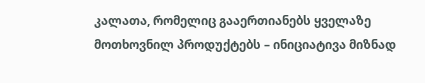კალათა, რომელიც გააერთიანებს ყველაზე მოთხოვნილ პროდუქტებს – ინიციატივა მიზნად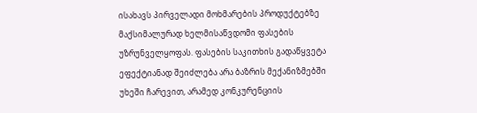ისახავს პირველადი მოხმარების პროდუქტებზე მაქსიმალურად ხელმისაწვდომი ფასების უზრუნველყოფას. ფასების საკითხის გადაწყვეტა ეფექტიანად შეიძლება არა ბაზრის მექანიზმებში უხეში ჩარევით, არამედ კონკურენციის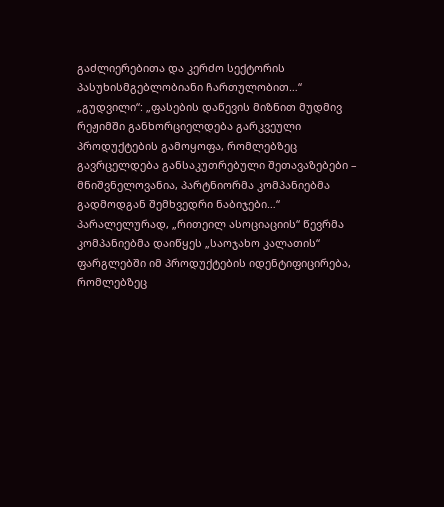გაძლიერებითა და კერძო სექტორის პასუხისმგებლობიანი ჩართულობით…“
„გუდვილი“: „ფასების დაწევის მიზნით მუდმივ რეჟიმში განხორციელდება გარკვეული პროდუქტების გამოყოფა, რომლებზეც გავრცელდება განსაკუთრებული შეთავაზებები – მნიშვნელოვანია, პარტნიორმა კომპანიებმა გადმოდგან შემხვედრი ნაბიჯები…“
პარალელურად, „რითეილ ასოციაციის“ წევრმა კომპანიებმა დაიწყეს „საოჯახო კალათის“ ფარგლებში იმ პროდუქტების იდენტიფიცირება, რომლებზეც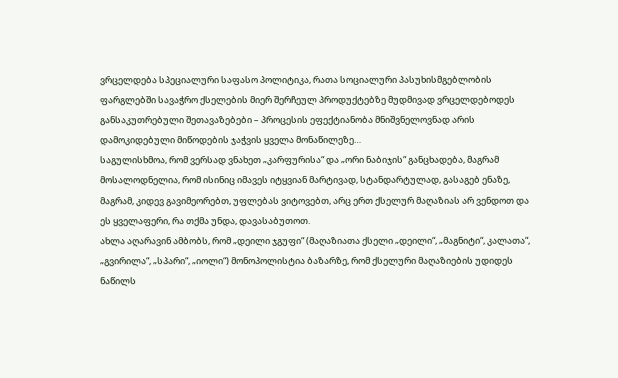ვრცელდება სპეციალური საფასო პოლიტიკა, რათა სოციალური პასუხისმგებლობის ფარგლებში სავაჭრო ქსელების მიერ შერჩეულ პროდუქტებზე მუდმივად ვრცელდებოდეს განსაკუთრებული შეთავაზებები – პროცესის ეფექტიანობა მნიშვნელოვნად არის დამოკიდებული მიწოდების ჯაჭვის ყველა მონაწილეზე…
საგულისხმოა, რომ ვერსად ვნახეთ „კარფურისა“ და „ორი ნაბიჯის“ განცხადება, მაგრამ მოსალოდნელია, რომ ისინიც იმავეს იტყვიან მარტივად, სტანდარტულად, გასაგებ ენაზე, მაგრამ, კიდევ გავიმეორებთ, უფლებას ვიტოვებთ, არც ერთ ქსელურ მაღაზიას არ ვენდოთ და ეს ყველაფერი, რა თქმა უნდა, დავასაბუთოთ.
ახლა აღარავინ ამბობს, რომ „დეილი ჯგუფი“ (მაღაზიათა ქსელი „დეილი“, „მაგნიტი“, კალათა“, „გვირილა“, „სპარი“, „იოლი“) მონოპოლისტია ბაზარზე, რომ ქსელური მაღაზიების უდიდეს ნაწილს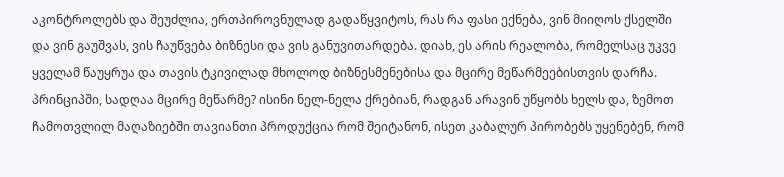აკონტროლებს და შეუძლია, ერთპიროვნულად გადაწყვიტოს, რას რა ფასი ექნება, ვინ მიიღოს ქსელში და ვინ გაუშვას, ვის ჩაუწვება ბიზნესი და ვის განუვითარდება. დიახ, ეს არის რეალობა, რომელსაც უკვე ყველამ წაუყრუა და თავის ტკივილად მხოლოდ ბიზნესმენებისა და მცირე მეწარმეებისთვის დარჩა. პრინციპში, სადღაა მცირე მეწარმე? ისინი ნელ-ნელა ქრებიან, რადგან არავინ უწყობს ხელს და, ზემოთ ჩამოთვლილ მაღაზიებში თავიანთი პროდუქცია რომ შეიტანონ, ისეთ კაბალურ პირობებს უყენებენ, რომ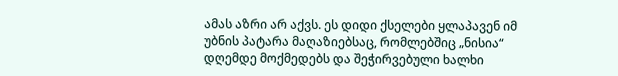ამას აზრი არ აქვს. ეს დიდი ქსელები ყლაპავენ იმ უბნის პატარა მაღაზიებსაც, რომლებშიც „ნისია“ დღემდე მოქმედებს და შეჭირვებული ხალხი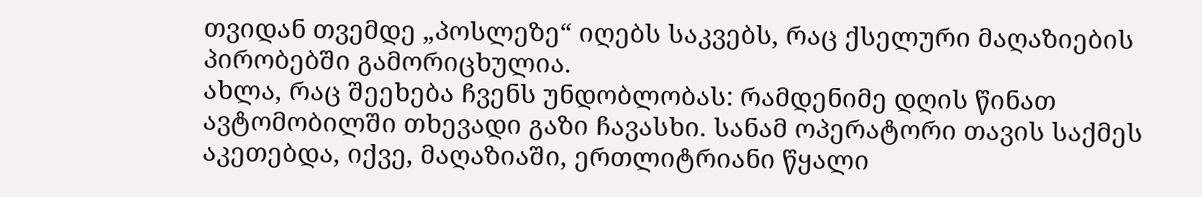თვიდან თვემდე „პოსლეზე“ იღებს საკვებს, რაც ქსელური მაღაზიების პირობებში გამორიცხულია.
ახლა, რაც შეეხება ჩვენს უნდობლობას: რამდენიმე დღის წინათ ავტომობილში თხევადი გაზი ჩავასხი. სანამ ოპერატორი თავის საქმეს აკეთებდა, იქვე, მაღაზიაში, ერთლიტრიანი წყალი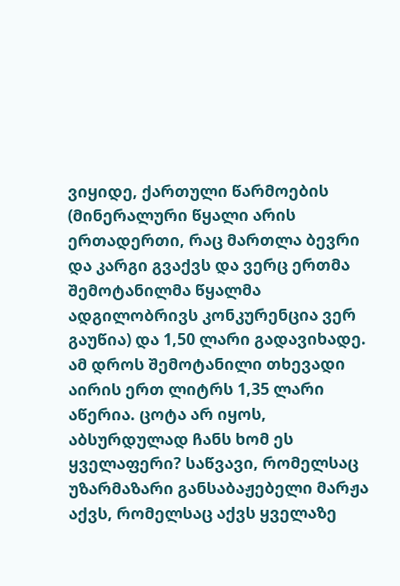ვიყიდე, ქართული წარმოების (მინერალური წყალი არის ერთადერთი, რაც მართლა ბევრი და კარგი გვაქვს და ვერც ერთმა შემოტანილმა წყალმა ადგილობრივს კონკურენცია ვერ გაუწია) და 1,50 ლარი გადავიხადე. ამ დროს შემოტანილი თხევადი აირის ერთ ლიტრს 1,35 ლარი აწერია. ცოტა არ იყოს, აბსურდულად ჩანს ხომ ეს ყველაფერი? საწვავი, რომელსაც უზარმაზარი განსაბაჟებელი მარჟა აქვს, რომელსაც აქვს ყველაზე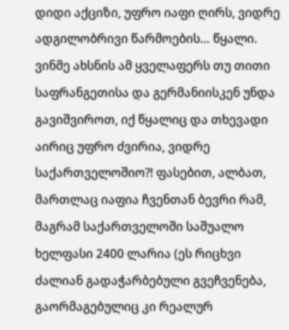დიდი აქციზი, უფრო იაფი ღირს, ვიდრე ადგილობრივი წარმოების… წყალი. ვინმე ახსნის ამ ყველაფერს თუ თითი საფრანგეთისა და გერმანიისკენ უნდა გავიშვიროთ, იქ წყალიც და თხევადი აირიც უფრო ძვირია, ვიდრე საქართველოშიო?! ფასებით, ალბათ, მართლაც იაფია ჩვენთან ბევრი რამ, მაგრამ საქართველოში საშუალო ხელფასი 2400 ლარია (ეს რიცხვი ძალიან გადაჭარბებული გვეჩვენება, გაორმაგებულიც კი რეალურ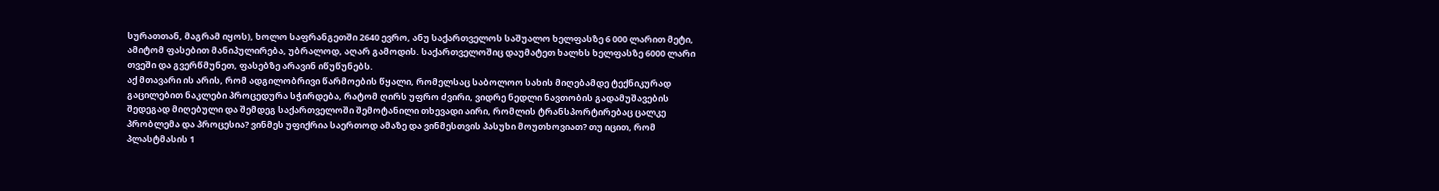სურათთან, მაგრამ იყოს), ხოლო საფრანგეთში 2640 ევრო, ანუ საქართველოს საშუალო ხელფასზე 6 000 ლარით მეტი, ამიტომ ფასებით მანიპულირება, უბრალოდ, აღარ გამოდის. საქართველოშიც დაუმატეთ ხალხს ხელფასზე 6000 ლარი თვეში და გვერწმუნეთ, ფასებზე არავინ იწუწუნებს.
აქ მთავარი ის არის, რომ ადგილობრივი წარმოების წყალი, რომელსაც საბოლოო სახის მიღებამდე ტექნიკურად გაცილებით ნაკლები პროცედურა სჭირდება, რატომ ღირს უფრო ძვირი, ვიდრე ნედლი ნავთობის გადამუშავების შედეგად მიღებული და შემდეგ საქართველოში შემოტანილი თხევადი აირი, რომლის ტრანსპორტირებაც ცალკე პრობლემა და პროცესია? ვინმეს უფიქრია საერთოდ ამაზე და ვინმესთვის პასუხი მოუთხოვიათ? თუ იცით, რომ პლასტმასის 1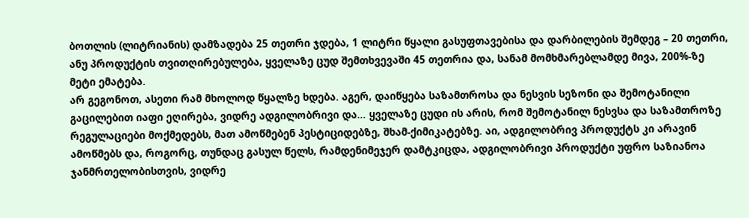ბოთლის (ლიტრიანის) დამზადება 25 თეთრი ჯდება, 1 ლიტრი წყალი გასუფთავებისა და დარბილების შემდეგ – 20 თეთრი, ანუ პროდუქტის თვითღირებულება, ყველაზე ცუდ შემთხვევაში 45 თეთრია და, სანამ მომხმარებლამდე მივა, 200%-ზე მეტი ემატება.
არ გეგონოთ, ასეთი რამ მხოლოდ წყალზე ხდება. აგერ, დაიწყება საზამთროსა და ნესვის სეზონი და შემოტანილი გაცილებით იაფი ეღირება, ვიდრე ადგილობრივი და… ყველაზე ცუდი ის არის, რომ შემოტანილ ნესვსა და საზამთროზე რეგულაციები მოქმედებს, მათ ამოწმებენ პესტიციდებზე, შხამ-ქიმიკატებზე. აი, ადგილობრივ პროდუქტს კი არავინ ამოწმებს და, როგორც, თუნდაც გასულ წელს, რამდენიმეჯერ დამტკიცდა, ადგილობრივი პროდუქტი უფრო საზიანოა ჯანმრთელობისთვის, ვიდრე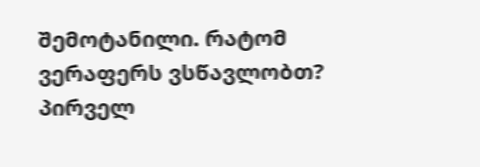შემოტანილი. რატომ ვერაფერს ვსწავლობთ? პირველ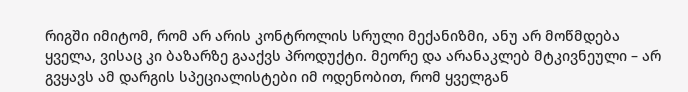რიგში იმიტომ, რომ არ არის კონტროლის სრული მექანიზმი, ანუ არ მოწმდება ყველა, ვისაც კი ბაზარზე გააქვს პროდუქტი. მეორე და არანაკლებ მტკივნეული – არ გვყავს ამ დარგის სპეციალისტები იმ ოდენობით, რომ ყველგან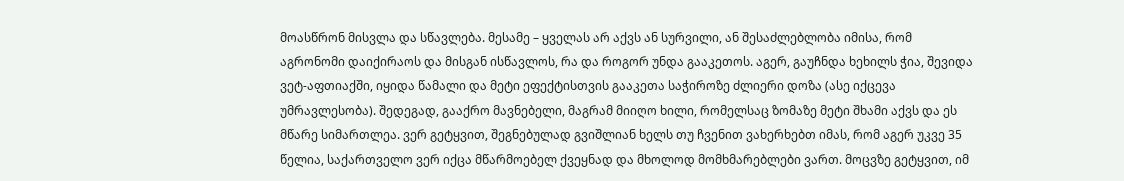მოასწრონ მისვლა და სწავლება. მესამე – ყველას არ აქვს ან სურვილი, ან შესაძლებლობა იმისა, რომ აგრონომი დაიქირაოს და მისგან ისწავლოს, რა და როგორ უნდა გააკეთოს. აგერ, გაუჩნდა ხეხილს ჭია, შევიდა ვეტ-აფთიაქში, იყიდა წამალი და მეტი ეფექტისთვის გააკეთა საჭიროზე ძლიერი დოზა (ასე იქცევა უმრავლესობა). შედეგად, გააქრო მავნებელი, მაგრამ მიიღო ხილი, რომელსაც ზომაზე მეტი შხამი აქვს და ეს მწარე სიმართლეა. ვერ გეტყვით, შეგნებულად გვიშლიან ხელს თუ ჩვენით ვახერხებთ იმას, რომ აგერ უკვე 35 წელია, საქართველო ვერ იქცა მწარმოებელ ქვეყნად და მხოლოდ მომხმარებლები ვართ. მოცვზე გეტყვით, იმ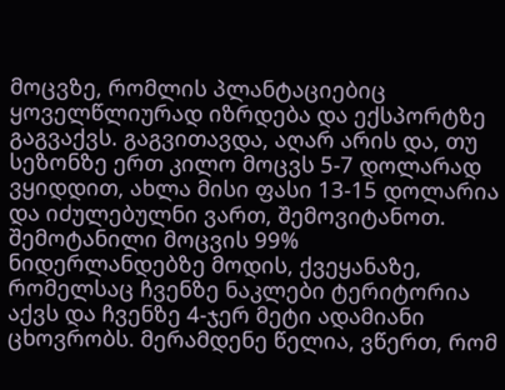მოცვზე, რომლის პლანტაციებიც ყოველწლიურად იზრდება და ექსპორტზე გაგვაქვს. გაგვითავდა, აღარ არის და, თუ სეზონზე ერთ კილო მოცვს 5-7 დოლარად ვყიდდით, ახლა მისი ფასი 13-15 დოლარია და იძულებულნი ვართ, შემოვიტანოთ. შემოტანილი მოცვის 99% ნიდერლანდებზე მოდის, ქვეყანაზე, რომელსაც ჩვენზე ნაკლები ტერიტორია აქვს და ჩვენზე 4-ჯერ მეტი ადამიანი ცხოვრობს. მერამდენე წელია, ვწერთ, რომ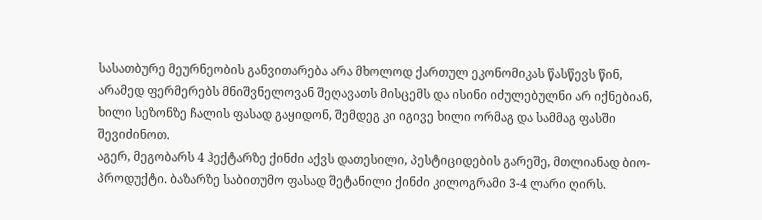სასათბურე მეურნეობის განვითარება არა მხოლოდ ქართულ ეკონომიკას წასწევს წინ, არამედ ფერმერებს მნიშვნელოვან შეღავათს მისცემს და ისინი იძულებულნი არ იქნებიან, ხილი სეზონზე ჩალის ფასად გაყიდონ, შემდეგ კი იგივე ხილი ორმაგ და სამმაგ ფასში შევიძინოთ.
აგერ, მეგობარს 4 ჰექტარზე ქინძი აქვს დათესილი, პესტიციდების გარეშე, მთლიანად ბიო-პროდუქტი. ბაზარზე საბითუმო ფასად შეტანილი ქინძი კილოგრამი 3-4 ლარი ღირს.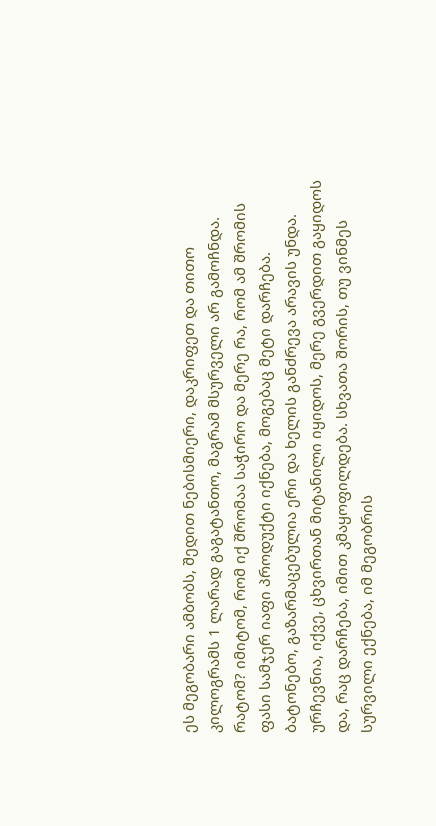ეს მეგობარი ამბობს, შედით ნებისმიერი, დაკრიფეთ და თითო კილოგრამს 1 ლარად გაგატანთო, მაგრამ მსურველი არ გამოჩნდა. რატომ? იმიტომ, რომ იქ შრომაა საჭირო და მერე რა, რომ ამ შრომის ფასი სამჯერ იაფი პროდუქტი იქნება, მოგებაც მეტი დარჩება.
ბატონებო, გაზარმაცებულია ერი და ხელის განძრევა არავის უნდა. ურჩევნია, იქვე, ცხვირთან მიტანილი იყიდოს, მერე გვერდით გაყიდოს და, რაც დარჩება, იმით კმაყოფილდება. სხვათა შორის, თუ ვინმეს სურვილი ექნება, იმ მეგობრის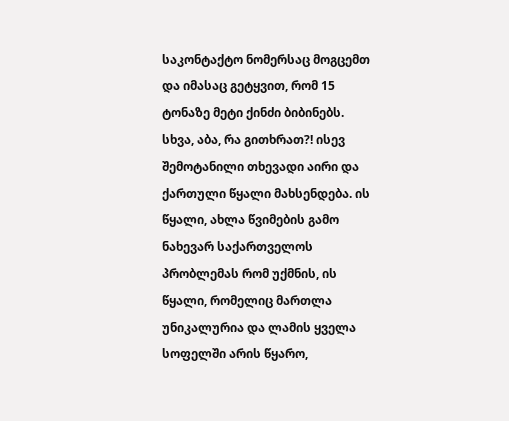საკონტაქტო ნომერსაც მოგცემთ და იმასაც გეტყვით, რომ 15 ტონაზე მეტი ქინძი ბიბინებს.
სხვა, აბა, რა გითხრათ?! ისევ შემოტანილი თხევადი აირი და ქართული წყალი მახსენდება. ის წყალი, ახლა წვიმების გამო ნახევარ საქართველოს პრობლემას რომ უქმნის, ის წყალი, რომელიც მართლა უნიკალურია და ლამის ყველა სოფელში არის წყარო,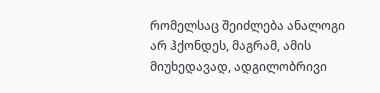რომელსაც შეიძლება ანალოგი არ ჰქონდეს, მაგრამ, ამის მიუხედავად, ადგილობრივი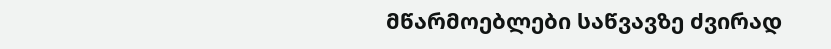მწარმოებლები საწვავზე ძვირად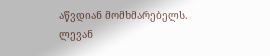აწვდიან მომხმარებელს.
ლევან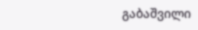გაბაშვილი